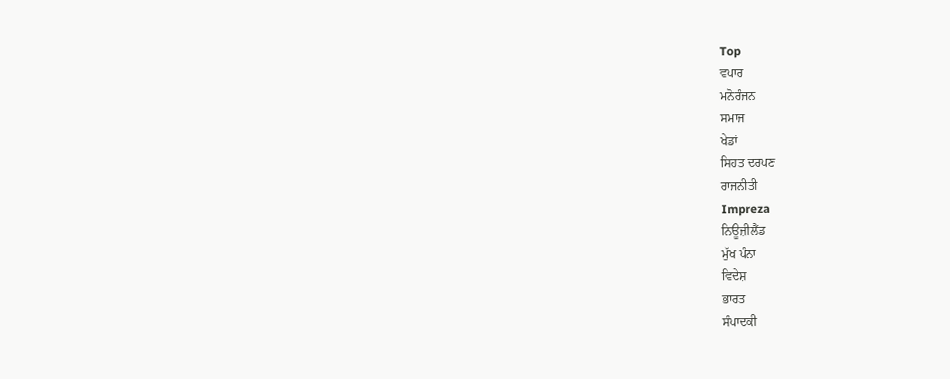Top
ਵਪਾਰ
ਮਨੋਰੰਜਨ
ਸਮਾਜ
ਖੇਡਾਂ
ਸਿਹਤ ਦਰਪਣ
ਰਾਜਨੀਤੀ
Impreza
ਨਿਊਜ਼ੀਲੈਂਡ
ਮੁੱਖ ਪੰਨਾ
ਵਿਦੇਸ਼
ਭਾਰਤ
ਸੰਪਾਦਕੀ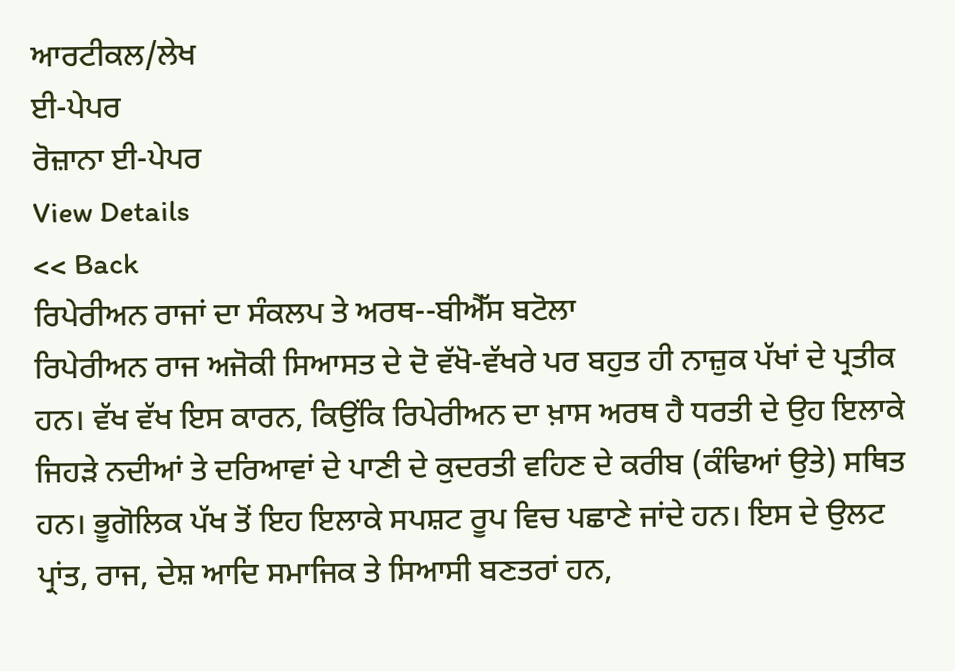ਆਰਟੀਕਲ/ਲੇਖ
ਈ-ਪੇਪਰ
ਰੋਜ਼ਾਨਾ ਈ-ਪੇਪਰ
View Details
<< Back
ਰਿਪੇਰੀਅਨ ਰਾਜਾਂ ਦਾ ਸੰਕਲਪ ਤੇ ਅਰਥ--ਬੀਐੱਸ ਬਟੋਲਾ
ਰਿਪੇਰੀਅਨ ਰਾਜ ਅਜੋਕੀ ਸਿਆਸਤ ਦੇ ਦੋ ਵੱਖੋ-ਵੱਖਰੇ ਪਰ ਬਹੁਤ ਹੀ ਨਾਜ਼ੁਕ ਪੱਖਾਂ ਦੇ ਪ੍ਰਤੀਕ ਹਨ। ਵੱਖ ਵੱਖ ਇਸ ਕਾਰਨ, ਕਿਉਂਕਿ ਰਿਪੇਰੀਅਨ ਦਾ ਖ਼ਾਸ ਅਰਥ ਹੈ ਧਰਤੀ ਦੇ ਉਹ ਇਲਾਕੇ ਜਿਹੜੇ ਨਦੀਆਂ ਤੇ ਦਰਿਆਵਾਂ ਦੇ ਪਾਣੀ ਦੇ ਕੁਦਰਤੀ ਵਹਿਣ ਦੇ ਕਰੀਬ (ਕੰਢਿਆਂ ਉਤੇ) ਸਥਿਤ ਹਨ। ਭੂਗੋਲਿਕ ਪੱਖ ਤੋਂ ਇਹ ਇਲਾਕੇ ਸਪਸ਼ਟ ਰੂਪ ਵਿਚ ਪਛਾਣੇ ਜਾਂਦੇ ਹਨ। ਇਸ ਦੇ ਉਲਟ ਪ੍ਰਾਂਤ, ਰਾਜ, ਦੇਸ਼ ਆਦਿ ਸਮਾਜਿਕ ਤੇ ਸਿਆਸੀ ਬਣਤਰਾਂ ਹਨ,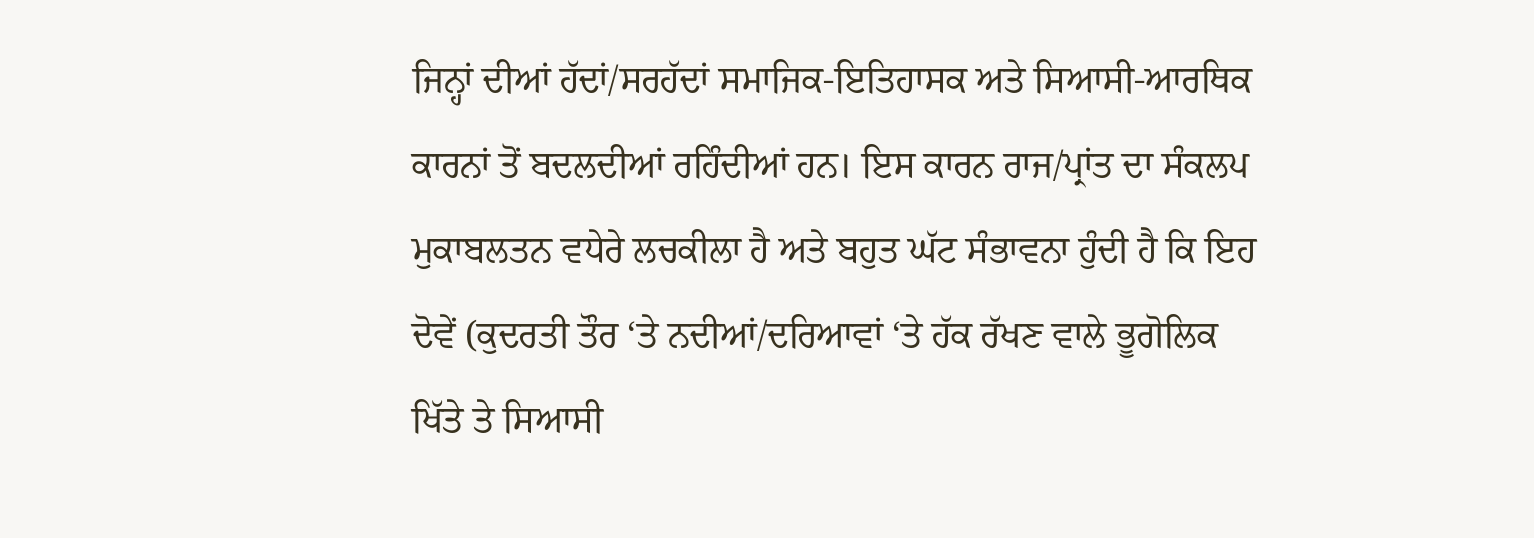ਜਿਨ੍ਹਾਂ ਦੀਆਂ ਹੱਦਾਂ/ਸਰਹੱਦਾਂ ਸਮਾਜਿਕ-ਇਤਿਹਾਸਕ ਅਤੇ ਸਿਆਸੀ-ਆਰਥਿਕ ਕਾਰਨਾਂ ਤੋਂ ਬਦਲਦੀਆਂ ਰਹਿੰਦੀਆਂ ਹਨ। ਇਸ ਕਾਰਨ ਰਾਜ/ਪ੍ਰਾਂਤ ਦਾ ਸੰਕਲਪ ਮੁਕਾਬਲਤਨ ਵਧੇਰੇ ਲਚਕੀਲਾ ਹੈ ਅਤੇ ਬਹੁਤ ਘੱਟ ਸੰਭਾਵਨਾ ਹੁੰਦੀ ਹੈ ਕਿ ਇਹ ਦੋਵੇਂ (ਕੁਦਰਤੀ ਤੌਰ ‘ਤੇ ਨਦੀਆਂ/ਦਰਿਆਵਾਂ ‘ਤੇ ਹੱਕ ਰੱਖਣ ਵਾਲੇ ਭੂਗੋਲਿਕ ਖਿੱਤੇ ਤੇ ਸਿਆਸੀ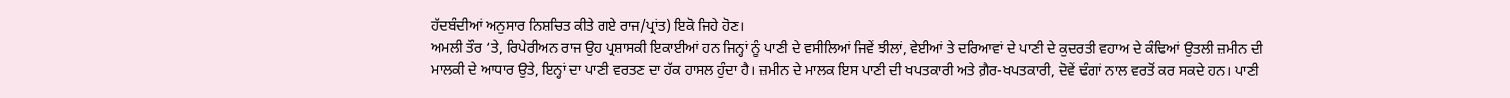ਹੱਦਬੰਦੀਆਂ ਅਨੁਸਾਰ ਨਿਸ਼ਚਿਤ ਕੀਤੇ ਗਏ ਰਾਜ/ਪ੍ਰਾਂਤ) ਇਕੋ ਜਿਹੇ ਹੋਣ।
ਅਮਲੀ ਤੌਰ ‘ਤੇ, ਰਿਪੇਰੀਅਨ ਰਾਜ ਉਹ ਪ੍ਰਸ਼ਾਸਕੀ ਇਕਾਈਆਂ ਹਨ ਜਿਨ੍ਹਾਂ ਨੂੰ ਪਾਣੀ ਦੇ ਵਸੀਲਿਆਂ ਜਿਵੇਂ ਝੀਲਾਂ, ਵੇਈਆਂ ਤੇ ਦਰਿਆਵਾਂ ਦੇ ਪਾਣੀ ਦੇ ਕੁਦਰਤੀ ਵਹਾਅ ਦੇ ਕੰਢਿਆਂ ਉਤਲੀ ਜ਼ਮੀਨ ਦੀ ਮਾਲਕੀ ਦੇ ਆਧਾਰ ਉਤੇ, ਇਨ੍ਹਾਂ ਦਾ ਪਾਣੀ ਵਰਤਣ ਦਾ ਹੱਕ ਹਾਸਲ ਹੁੰਦਾ ਹੈ। ਜ਼ਮੀਨ ਦੇ ਮਾਲਕ ਇਸ ਪਾਣੀ ਦੀ ਖਪਤਕਾਰੀ ਅਤੇ ਗ਼ੈਰ-ਖਪਤਕਾਰੀ, ਦੋਵੇਂ ਢੰਗਾਂ ਨਾਲ ਵਰਤੋਂ ਕਰ ਸਕਦੇ ਹਨ। ਪਾਣੀ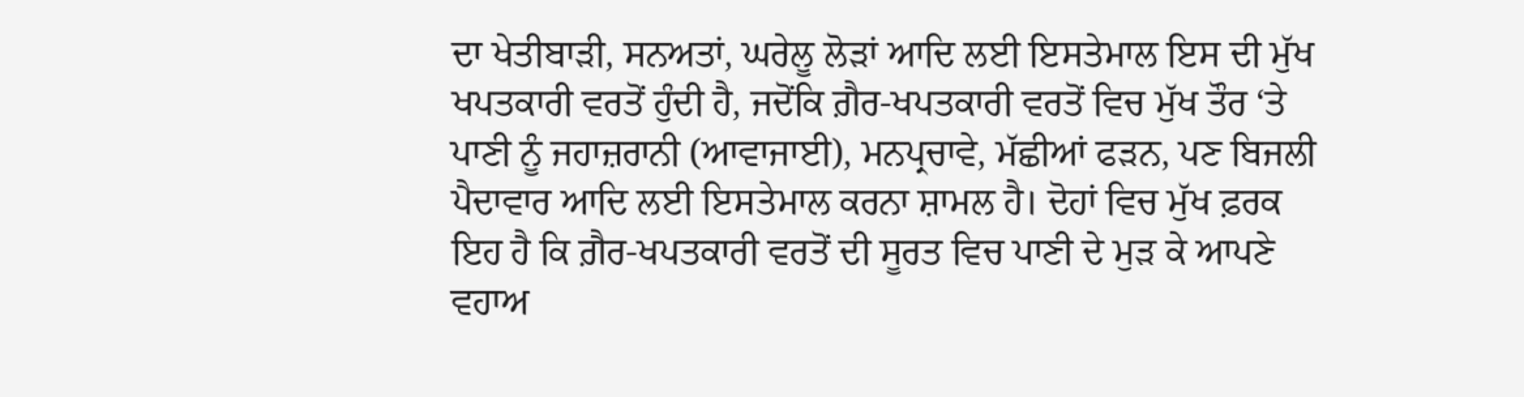ਦਾ ਖੇਤੀਬਾੜੀ, ਸਨਅਤਾਂ, ਘਰੇਲੂ ਲੋੜਾਂ ਆਦਿ ਲਈ ਇਸਤੇਮਾਲ ਇਸ ਦੀ ਮੁੱਖ ਖਪਤਕਾਰੀ ਵਰਤੋਂ ਹੁੰਦੀ ਹੈ, ਜਦੋਂਕਿ ਗ਼ੈਰ-ਖਪਤਕਾਰੀ ਵਰਤੋਂ ਵਿਚ ਮੁੱਖ ਤੌਰ ‘ਤੇ ਪਾਣੀ ਨੂੰ ਜਹਾਜ਼ਰਾਨੀ (ਆਵਾਜਾਈ), ਮਨਪ੍ਰਚਾਵੇ, ਮੱਛੀਆਂ ਫੜਨ, ਪਣ ਬਿਜਲੀ ਪੈਦਾਵਾਰ ਆਦਿ ਲਈ ਇਸਤੇਮਾਲ ਕਰਨਾ ਸ਼ਾਮਲ ਹੈ। ਦੋਹਾਂ ਵਿਚ ਮੁੱਖ ਫ਼ਰਕ ਇਹ ਹੈ ਕਿ ਗ਼ੈਰ-ਖਪਤਕਾਰੀ ਵਰਤੋਂ ਦੀ ਸੂਰਤ ਵਿਚ ਪਾਣੀ ਦੇ ਮੁੜ ਕੇ ਆਪਣੇ ਵਹਾਅ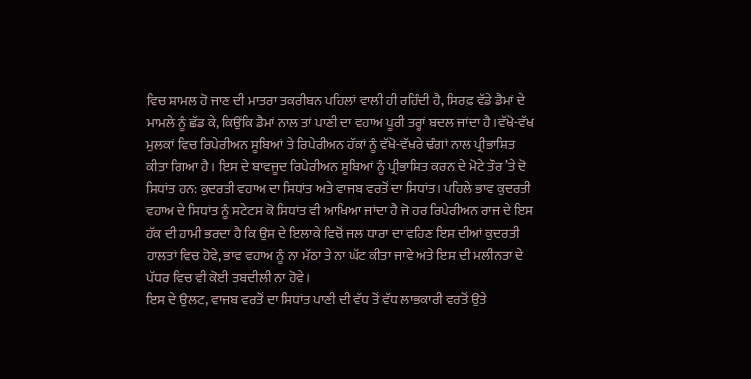ਵਿਚ ਸ਼ਾਮਲ ਹੋ ਜਾਣ ਦੀ ਮਾਤਰਾ ਤਕਰੀਬਨ ਪਹਿਲਾਂ ਵਾਲੀ ਹੀ ਰਹਿੰਦੀ ਹੈ, ਸਿਰਫ਼ ਵੱਡੇ ਡੈਮਾਂ ਦੇ ਮਾਮਲੇ ਨੂੰ ਛੱਡ ਕੇ, ਕਿਉਂਕਿ ਡੈਮਾਂ ਨਾਲ ਤਾਂ ਪਾਣੀ ਦਾ ਵਹਾਅ ਪੂਰੀ ਤਰ੍ਹਾਂ ਬਦਲ ਜਾਂਦਾ ਹੈ।ਵੱਖੋ-ਵੱਖ ਮੁਲਕਾਂ ਵਿਚ ਰਿਪੇਰੀਅਨ ਸੂਬਿਆਂ ਤੇ ਰਿਪੇਰੀਅਨ ਹੱਕਾਂ ਨੂੰ ਵੱਖੋ-ਵੱਖਰੇ ਢੰਗਾਂ ਨਾਲ ਪ੍ਰੀਭਾਸ਼ਿਤ ਕੀਤਾ ਗਿਆ ਹੈ। ਇਸ ਦੇ ਬਾਵਜੂਦ ਰਿਪੇਰੀਅਨ ਸੂਬਿਆਂ ਨੂੰ ਪ੍ਰੀਭਾਸ਼ਿਤ ਕਰਨ ਦੇ ਮੋਟੇ ਤੌਰ ’ਤੇ ਦੋ ਸਿਧਾਂਤ ਹਨ: ਕੁਦਰਤੀ ਵਹਾਅ ਦਾ ਸਿਧਾਂਤ ਅਤੇ ਵਾਜਬ ਵਰਤੋਂ ਦਾ ਸਿਧਾਂਤ। ਪਹਿਲੇ ਭਾਵ ਕੁਦਰਤੀ ਵਹਾਅ ਦੇ ਸਿਧਾਂਤ ਨੂੰ ਸਟੇਟਸ ਕੋ ਸਿਧਾਂਤ ਵੀ ਆਖਿਆ ਜਾਂਦਾ ਹੈ ਜੋ ਹਰ ਰਿਪੇਰੀਅਨ ਰਾਜ ਦੇ ਇਸ ਹੱਕ ਦੀ ਹਾਮੀ ਭਰਦਾ ਹੈ ਕਿ ਉਸ ਦੇ ਇਲਾਕੇ ਵਿਚੋਂ ਜਲ ਧਾਰਾ ਦਾ ਵਹਿਣ ਇਸ ਦੀਆਂ ਕੁਦਰਤੀ ਹਾਲਤਾਂ ਵਿਚ ਹੋਵੇ, ਭਾਵ ਵਹਾਅ ਨੂੰ ਨਾ ਮੱਠਾ ਤੇ ਨਾ ਘੱਟ ਕੀਤਾ ਜਾਵੇ ਅਤੇ ਇਸ ਦੀ ਮਲੀਨਤਾ ਦੇ ਪੱਧਰ ਵਿਚ ਵੀ ਕੋਈ ਤਬਦੀਲੀ ਨਾ ਹੋਵੇ।
ਇਸ ਦੇ ਉਲਟ, ਵਾਜਬ ਵਰਤੋਂ ਦਾ ਸਿਧਾਂਤ ਪਾਣੀ ਦੀ ਵੱਧ ਤੋਂ ਵੱਧ ਲਾਭਕਾਰੀ ਵਰਤੋਂ ਉਤੇ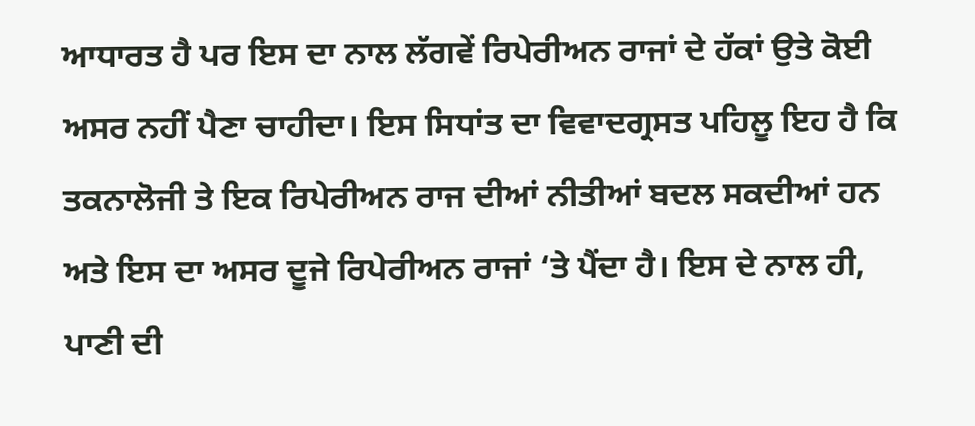ਆਧਾਰਤ ਹੈ ਪਰ ਇਸ ਦਾ ਨਾਲ ਲੱਗਵੇਂ ਰਿਪੇਰੀਅਨ ਰਾਜਾਂ ਦੇ ਹੱਕਾਂ ਉਤੇ ਕੋਈ ਅਸਰ ਨਹੀਂ ਪੈਣਾ ਚਾਹੀਦਾ। ਇਸ ਸਿਧਾਂਤ ਦਾ ਵਿਵਾਦਗ੍ਰਸਤ ਪਹਿਲੂ ਇਹ ਹੈ ਕਿ ਤਕਨਾਲੋਜੀ ਤੇ ਇਕ ਰਿਪੇਰੀਅਨ ਰਾਜ ਦੀਆਂ ਨੀਤੀਆਂ ਬਦਲ ਸਕਦੀਆਂ ਹਨ ਅਤੇ ਇਸ ਦਾ ਅਸਰ ਦੂਜੇ ਰਿਪੇਰੀਅਨ ਰਾਜਾਂ ‘ਤੇ ਪੈਂਦਾ ਹੈ। ਇਸ ਦੇ ਨਾਲ ਹੀ, ਪਾਣੀ ਦੀ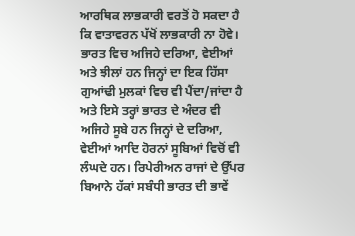ਆਰਥਿਕ ਲਾਭਕਾਰੀ ਵਰਤੋਂ ਹੋ ਸਕਦਾ ਹੈ ਕਿ ਵਾਤਾਵਰਨ ਪੱਖੋਂ ਲਾਭਕਾਰੀ ਨਾ ਹੋਵੇ।
ਭਾਰਤ ਵਿਚ ਅਜਿਹੇ ਦਰਿਆ, ਵੇਈਆਂ ਅਤੇ ਝੀਲਾਂ ਹਨ ਜਿਨ੍ਹਾਂ ਦਾ ਇਕ ਹਿੱਸਾ ਗੁਆਂਢੀ ਮੁਲਕਾਂ ਵਿਚ ਵੀ ਪੈਂਦਾ/ਜਾਂਦਾ ਹੈ ਅਤੇ ਇਸੇ ਤਰ੍ਹਾਂ ਭਾਰਤ ਦੇ ਅੰਦਰ ਵੀ ਅਜਿਹੇ ਸੂਬੇ ਹਨ ਜਿਨ੍ਹਾਂ ਦੇ ਦਰਿਆ, ਵੇਈਆਂ ਆਦਿ ਹੋਰਨਾਂ ਸੂਬਿਆਂ ਵਿਚੋਂ ਵੀ ਲੰਘਦੇ ਹਨ। ਰਿਪੇਰੀਅਨ ਰਾਜਾਂ ਦੇ ਉੱਪਰ ਬਿਆਨੇ ਹੱਕਾਂ ਸਬੰਧੀ ਭਾਰਤ ਦੀ ਭਾਵੇਂ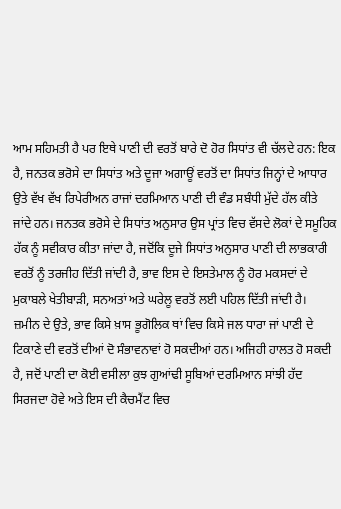ਆਮ ਸਹਿਮਤੀ ਹੈ ਪਰ ਇਥੇ ਪਾਣੀ ਦੀ ਵਰਤੋਂ ਬਾਰੇ ਦੋ ਹੋਰ ਸਿਧਾਂਤ ਵੀ ਚੱਲਦੇ ਹਨ: ਇਕ ਹੈ, ਜਨਤਕ ਭਰੋਸੇ ਦਾ ਸਿਧਾਂਤ ਅਤੇ ਦੂਜਾ ਅਗਾਊਂ ਵਰਤੋਂ ਦਾ ਸਿਧਾਂਤ ਜਿਨ੍ਹਾਂ ਦੇ ਆਧਾਰ ਉਤੇ ਵੱਖ ਵੱਖ ਰਿਪੇਰੀਅਨ ਰਾਜਾਂ ਦਰਮਿਆਨ ਪਾਣੀ ਦੀ ਵੰਡ ਸਬੰਧੀ ਮੁੱਦੇ ਹੱਲ ਕੀਤੇ ਜਾਂਦੇ ਹਨ। ਜਨਤਕ ਭਰੋਸੇ ਦੇ ਸਿਧਾਂਤ ਅਨੁਸਾਰ ਉਸ ਪ੍ਰਾਂਤ ਵਿਚ ਵੱਸਦੇ ਲੋਕਾਂ ਦੇ ਸਮੂਹਿਕ ਹੱਕ ਨੂੰ ਸਵੀਕਾਰ ਕੀਤਾ ਜਾਂਦਾ ਹੈ, ਜਦੋਂਕਿ ਦੂਜੇ ਸਿਧਾਂਤ ਅਨੁਸਾਰ ਪਾਣੀ ਦੀ ਲਾਭਕਾਰੀ ਵਰਤੋਂ ਨੂੰ ਤਰਜੀਹ ਦਿੱਤੀ ਜਾਂਦੀ ਹੈ, ਭਾਵ ਇਸ ਦੇ ਇਸਤੇਮਾਲ ਨੂੰ ਹੋਰ ਮਕਸਦਾਂ ਦੇ ਮੁਕਾਬਲੇ ਖੇਤੀਬਾੜੀ, ਸਨਅਤਾਂ ਅਤੇ ਘਰੇਲੂ ਵਰਤੋਂ ਲਈ ਪਹਿਲ ਦਿੱਤੀ ਜਾਂਦੀ ਹੈ।
ਜ਼ਮੀਨ ਦੇ ਉਤੇ, ਭਾਵ ਕਿਸੇ ਖ਼ਾਸ ਭੂਗੋਲਿਕ ਥਾਂ ਵਿਚ ਕਿਸੇ ਜਲ ਧਾਰਾ ਜਾਂ ਪਾਣੀ ਦੇ ਟਿਕਾਣੇ ਦੀ ਵਰਤੋਂ ਦੀਆਂ ਦੋ ਸੰਭਾਵਨਾਵਾਂ ਹੋ ਸਕਦੀਆਂ ਹਨ। ਅਜਿਹੀ ਹਾਲਤ ਹੋ ਸਕਦੀ ਹੈ, ਜਦੋਂ ਪਾਣੀ ਦਾ ਕੋਈ ਵਸੀਲਾ ਕੁਝ ਗੁਆਂਢੀ ਸੂਬਿਆਂ ਦਰਮਿਆਨ ਸਾਂਝੀ ਹੱਦ ਸਿਰਜਦਾ ਹੋਵੇ ਅਤੇ ਇਸ ਦੀ ਕੈਚਮੈਂਟ ਵਿਚ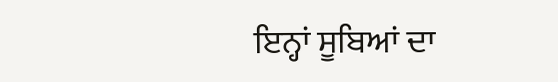ਇਨ੍ਹਾਂ ਸੂਬਿਆਂ ਦਾ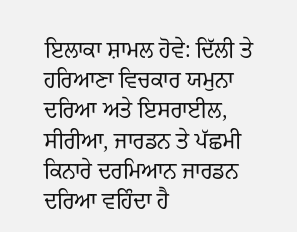ਇਲਾਕਾ ਸ਼ਾਮਲ ਹੋਵੇ: ਦਿੱਲੀ ਤੇ ਹਰਿਆਣਾ ਵਿਚਕਾਰ ਯਮੁਨਾ ਦਰਿਆ ਅਤੇ ਇਸਰਾਈਲ, ਸੀਰੀਆ, ਜਾਰਡਨ ਤੇ ਪੱਛਮੀ ਕਿਨਾਰੇ ਦਰਮਿਆਨ ਜਾਰਡਨ ਦਰਿਆ ਵਹਿੰਦਾ ਹੈ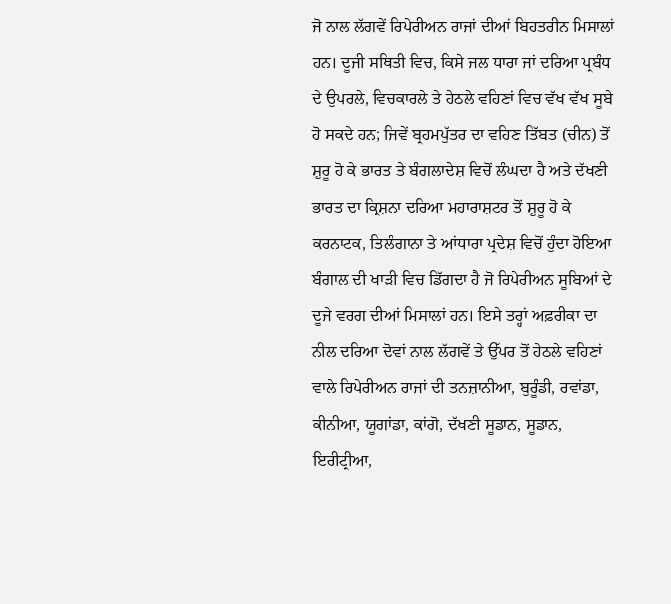ਜੋ ਨਾਲ ਲੱਗਵੇਂ ਰਿਪੇਰੀਅਨ ਰਾਜਾਂ ਦੀਆਂ ਬਿਹਤਰੀਨ ਮਿਸਾਲਾਂ ਹਨ। ਦੂਜੀ ਸਥਿਤੀ ਵਿਚ, ਕਿਸੇ ਜਲ ਧਾਰਾ ਜਾਂ ਦਰਿਆ ਪ੍ਰਬੰਧ ਦੇ ਉਪਰਲੇ, ਵਿਚਕਾਰਲੇ ਤੇ ਹੇਠਲੇ ਵਹਿਣਾਂ ਵਿਚ ਵੱਖ ਵੱਖ ਸੂਬੇ ਹੋ ਸਕਦੇ ਹਨ; ਜਿਵੇਂ ਬ੍ਰਹਮਪੁੱਤਰ ਦਾ ਵਹਿਣ ਤਿੱਬਤ (ਚੀਨ) ਤੋਂ ਸ਼ੁਰੂ ਹੋ ਕੇ ਭਾਰਤ ਤੇ ਬੰਗਲਾਦੇਸ਼ ਵਿਚੋਂ ਲੰਘਦਾ ਹੈ ਅਤੇ ਦੱਖਣੀ ਭਾਰਤ ਦਾ ਕ੍ਰਿਸ਼ਨਾ ਦਰਿਆ ਮਹਾਰਾਸ਼ਟਰ ਤੋਂ ਸ਼ੁਰੂ ਹੋ ਕੇ ਕਰਨਾਟਕ, ਤਿਲੰਗਾਨਾ ਤੇ ਆਂਧਾਰਾ ਪ੍ਰਦੇਸ਼ ਵਿਚੋਂ ਹੁੰਦਾ ਹੋਇਆ ਬੰਗਾਲ ਦੀ ਖਾੜੀ ਵਿਚ ਡਿੱਗਦਾ ਹੈ ਜੋ ਰਿਪੇਰੀਅਨ ਸੂਬਿਆਂ ਦੇ ਦੂਜੇ ਵਰਗ ਦੀਆਂ ਮਿਸਾਲਾਂ ਹਨ। ਇਸੇ ਤਰ੍ਹਾਂ ਅਫ਼ਰੀਕਾ ਦਾ ਨੀਲ ਦਰਿਆ ਦੋਵਾਂ ਨਾਲ ਲੱਗਵੇਂ ਤੇ ਉੱਪਰ ਤੋਂ ਹੇਠਲੇ ਵਹਿਣਾਂ ਵਾਲੇ ਰਿਪੇਰੀਅਨ ਰਾਜਾਂ ਦੀ ਤਨਜ਼ਾਨੀਆ, ਬੁਰੂੰਡੀ, ਰਵਾਂਡਾ, ਕੀਨੀਆ, ਯੂਗਾਂਡਾ, ਕਾਂਗੋ, ਦੱਖਣੀ ਸੂਡਾਨ, ਸੂਡਾਨ, ਇਰੀਟ੍ਰੀਆ,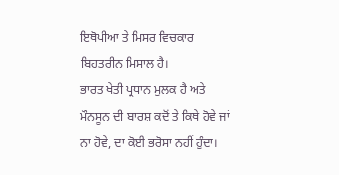ਇਥੋਪੀਆ ਤੇ ਮਿਸਰ ਵਿਚਕਾਰ ਬਿਹਤਰੀਨ ਮਿਸਾਲ ਹੈ।
ਭਾਰਤ ਖੇਤੀ ਪ੍ਰਧਾਨ ਮੁਲਕ ਹੈ ਅਤੇ ਮੌਨਸੂਨ ਦੀ ਬਾਰਸ਼ ਕਦੋਂ ਤੇ ਕਿਥੇ ਹੋਵੇ ਜਾਂ ਨਾ ਹੋਵੇ, ਦਾ ਕੋਈ ਭਰੋਸਾ ਨਹੀਂ ਹੁੰਦਾ।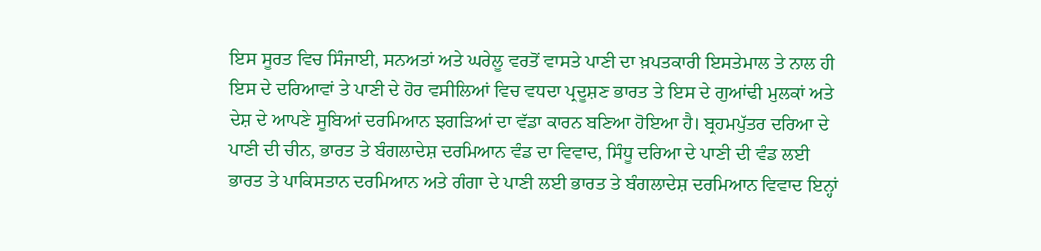ਇਸ ਸੂਰਤ ਵਿਚ ਸਿੰਜਾਈ, ਸਨਅਤਾਂ ਅਤੇ ਘਰੇਲੂ ਵਰਤੋਂ ਵਾਸਤੇ ਪਾਣੀ ਦਾ ਖ਼ਪਤਕਾਰੀ ਇਸਤੇਮਾਲ ਤੇ ਨਾਲ ਹੀ ਇਸ ਦੇ ਦਰਿਆਵਾਂ ਤੇ ਪਾਣੀ ਦੇ ਹੋਰ ਵਸੀਲਿਆਂ ਵਿਚ ਵਧਦਾ ਪ੍ਰਦੂਸ਼ਣ ਭਾਰਤ ਤੇ ਇਸ ਦੇ ਗੁਆਂਢੀ ਮੁਲਕਾਂ ਅਤੇ ਦੇਸ਼ ਦੇ ਆਪਣੇ ਸੂਬਿਆਂ ਦਰਮਿਆਨ ਝਗੜਿਆਂ ਦਾ ਵੱਡਾ ਕਾਰਨ ਬਣਿਆ ਹੋਇਆ ਹੈ। ਬ੍ਰਹਮਪੁੱਤਰ ਦਰਿਆ ਦੇ ਪਾਣੀ ਦੀ ਚੀਨ, ਭਾਰਤ ਤੇ ਬੰਗਲਾਦੇਸ਼ ਦਰਮਿਆਨ ਵੰਡ ਦਾ ਵਿਵਾਦ, ਸਿੰਧੂ ਦਰਿਆ ਦੇ ਪਾਣੀ ਦੀ ਵੰਡ ਲਈ ਭਾਰਤ ਤੇ ਪਾਕਿਸਤਾਨ ਦਰਮਿਆਨ ਅਤੇ ਗੰਗਾ ਦੇ ਪਾਣੀ ਲਈ ਭਾਰਤ ਤੇ ਬੰਗਲਾਦੇਸ਼ ਦਰਮਿਆਨ ਵਿਵਾਦ ਇਨ੍ਹਾਂ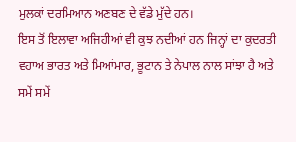ਮੁਲਕਾਂ ਦਰਮਿਆਨ ਅਣਬਣ ਦੇ ਵੱਡੇ ਮੁੱਦੇ ਹਨ।
ਇਸ ਤੋਂ ਇਲਾਵਾ ਅਜਿਹੀਆਂ ਵੀ ਕੁਝ ਨਦੀਆਂ ਹਨ ਜਿਨ੍ਹਾਂ ਦਾ ਕੁਦਰਤੀ ਵਹਾਅ ਭਾਰਤ ਅਤੇ ਮਿਆਂਮਾਰ, ਭੂਟਾਨ ਤੇ ਨੇਪਾਲ ਨਾਲ ਸਾਂਝਾ ਹੈ ਅਤੇ ਸਮੇਂ ਸਮੇਂ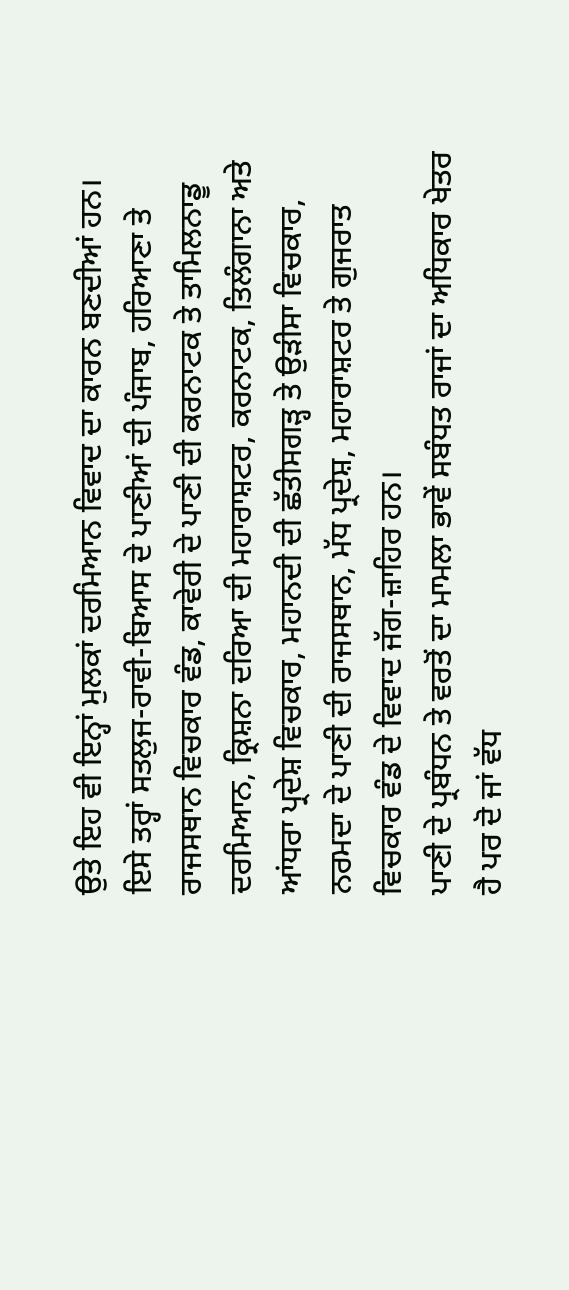ਉਤੇ ਇਹ ਵੀ ਇਨ੍ਹਾਂ ਮੁਲਕਾਂ ਦਰਮਿਆਨ ਵਿਵਾਦ ਦਾ ਕਾਰਨ ਬਣਦੀਆਂ ਹਨ। ਇਸੇ ਤਰ੍ਹਾਂ ਸਤਲੁਜ-ਰਾਵੀ-ਬਿਆਸ ਦੇ ਪਾਣੀਆਂ ਦੀ ਪੰਜਾਬ, ਹਰਿਆਣਾ ਤੇ ਰਾਜਸਥਾਨ ਵਿਚਕਾਰ ਵੰਡ, ਕਾਵੇਰੀ ਦੇ ਪਾਣੀ ਦੀ ਕਰਨਾਟਕ ਤੇ ਤਾਮਿਲਨਾਡੂ ਦਰਮਿਆਨ, ਕ੍ਰਿਸ਼ਨਾ ਦਰਿਆ ਦੀ ਮਹਾਰਾਸ਼ਟਰ, ਕਰਨਾਟਕ, ਤਿਲੰਗਾਨਾ ਅਤੇ ਆਂਧਰਾ ਪ੍ਰਦੇਸ਼ ਵਿਚਕਾਰ, ਮਹਾਨਦੀ ਦੀ ਛੱਤੀਸਗੜ੍ਹ ਤੇ ਉੜੀਸਾ ਵਿਚਕਾਰ, ਨਰਮਦਾ ਦੇ ਪਾਣੀ ਦੀ ਰਾਜਸਥਾਨ, ਮੱਧ ਪ੍ਰਦੇਸ਼, ਮਹਾਰਾਸ਼ਟਰ ਤੇ ਗੁਜਰਾਤ ਵਿਚਕਾਰ ਵੰਡ ਦੇ ਵਿਵਾਦ ਜੱਗ-ਜ਼ਾਹਿਰ ਹਨ।
ਪਾਣੀ ਦੇ ਪ੍ਰਬੰਧਨ ਤੇ ਵਰਤੋਂ ਦਾ ਮਾਮਲਾ ਭਾਵੇਂ ਸਬੰਧਤ ਰਾਜਾਂ ਦਾ ਅਧਿਕਾਰ ਖੇਤਰ ਹੈ ਪਰ ਦੋ ਜਾਂ ਵੱਧ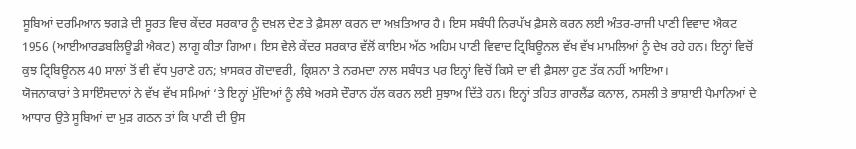ਸੂਬਿਆਂ ਦਰਮਿਆਨ ਝਗੜੇ ਦੀ ਸੂਰਤ ਵਿਚ ਕੇਂਦਰ ਸਰਕਾਰ ਨੂੰ ਦਖ਼ਲ ਦੇਣ ਤੇ ਫ਼ੈਸਲਾ ਕਰਨ ਦਾ ਅਖ਼ਤਿਆਰ ਹੈ। ਇਸ ਸਬੰਧੀ ਨਿਰਪੱਖ ਫ਼ੈਸਲੇ ਕਰਨ ਲਈ ਅੰਤਰ-ਰਾਜੀ ਪਾਣੀ ਵਿਵਾਦ ਐਕਟ 1956 (ਆਈਆਰਡਬਲਿਊਡੀ ਐਕਟ) ਲਾਗੂ ਕੀਤਾ ਗਿਆ। ਇਸ ਵੇਲੇ ਕੇਂਦਰ ਸਰਕਾਰ ਵੱਲੋਂ ਕਾਇਮ ਅੱਠ ਅਹਿਮ ਪਾਣੀ ਵਿਵਾਦ ਟ੍ਰਿਬਿਊਨਲ ਵੱਖ ਵੱਖ ਮਾਮਲਿਆਂ ਨੂੰ ਦੇਖ ਰਹੇ ਹਨ। ਇਨ੍ਹਾਂ ਵਿਚੋਂ ਕੁਝ ਟ੍ਰਿਬਿਊਨਲ 40 ਸਾਲਾਂ ਤੋਂ ਵੀ ਵੱਧ ਪੁਰਾਣੇ ਹਨ; ਖ਼ਾਸਕਰ ਗੋਦਾਵਰੀ, ਕ੍ਰਿਸ਼ਨਾ ਤੇ ਨਰਮਦਾ ਨਾਲ ਸਬੰਧਤ ਪਰ ਇਨ੍ਹਾਂ ਵਿਚੋਂ ਕਿਸੇ ਦਾ ਵੀ ਫ਼ੈਸਲਾ ਹੁਣ ਤੱਕ ਨਹੀਂ ਆਇਆ।
ਯੋਜਨਾਕਾਰਾਂ ਤੇ ਸਾਇੰਸਦਾਨਾਂ ਨੇ ਵੱਖ ਵੱਖ ਸਮਿਆਂ ‘ਤੇ ਇਨ੍ਹਾਂ ਮੁੱਦਿਆਂ ਨੂੰ ਲੰਬੇ ਅਰਸੇ ਦੌਰਾਨ ਹੱਲ ਕਰਨ ਲਈ ਸੁਝਾਅ ਦਿੱਤੇ ਹਨ। ਇਨ੍ਹਾਂ ਤਹਿਤ ਗਾਰਲੈਂਡ ਕਨਾਲ, ਨਸਲੀ ਤੇ ਭਾਸ਼ਾਈ ਪੈਮਾਨਿਆਂ ਦੇ ਆਧਾਰ ਉਤੇ ਸੂਬਿਆਂ ਦਾ ਮੁੜ ਗਠਨ ਤਾਂ ਕਿ ਪਾਣੀ ਦੀ ਉਸ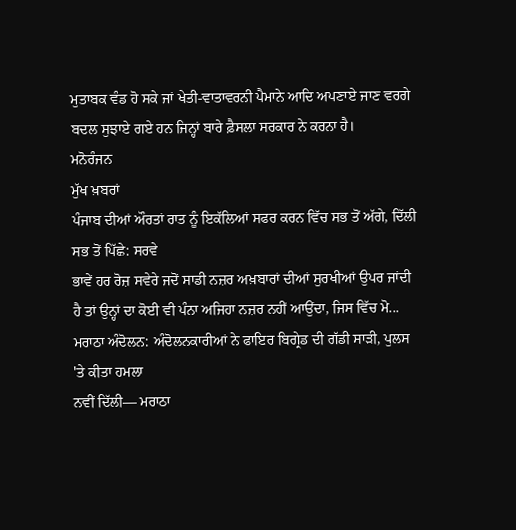ਮੁਤਾਬਕ ਵੰਡ ਹੋ ਸਕੇ ਜਾਂ ਖੇਤੀ-ਵਾਤਾਵਰਨੀ ਪੈਮਾਨੇ ਆਦਿ ਅਪਣਾਏ ਜਾਣ ਵਰਗੇ ਬਦਲ ਸੁਝਾਏ ਗਏ ਹਨ ਜਿਨ੍ਹਾਂ ਬਾਰੇ ਫ਼ੈਸਲਾ ਸਰਕਾਰ ਨੇ ਕਰਨਾ ਹੈ।
ਮਨੋਰੰਜਨ
ਮੁੱਖ ਖ਼ਬਰਾਂ
ਪੰਜਾਬ ਦੀਆਂ ਔਰਤਾਂ ਰਾਤ ਨੂੰ ਇਕੱਲਿਆਂ ਸਫਰ ਕਰਨ ਵਿੱਚ ਸਭ ਤੋਂ ਅੱਗੇ, ਦਿੱਲੀ ਸਭ ਤੋਂ ਪਿੱਛੇ: ਸਰਵੇ
ਭਾਵੇਂ ਹਰ ਰੋਜ਼ ਸਵੇਰੇ ਜਦੋਂ ਸਾਡੀ ਨਜ਼ਰ ਅਖ਼ਬਾਰਾਂ ਦੀਆਂ ਸੁਰਖੀਆਂ ਉਪਰ ਜਾਂਦੀ ਹੈ ਤਾਂ ਉਨ੍ਹਾਂ ਦਾ ਕੋਈ ਵੀ ਪੰਨਾ ਅਜਿਹਾ ਨਜ਼ਰ ਨਹੀਂ ਆਉਂਦਾ, ਜਿਸ ਵਿੱਚ ਮੋ...
ਮਰਾਠਾ ਅੰਦੋਲਨ: ਅੰਦੋਲਨਕਾਰੀਆਂ ਨੇ ਫਾਇਰ ਬਿਗ੍ਰੇਡ ਦੀ ਗੱਡੀ ਸਾੜੀ, ਪੁਲਸ 'ਤੇ ਕੀਤਾ ਹਮਲਾ
ਨਵੀਂ ਦਿੱਲੀ— ਮਰਾਠਾ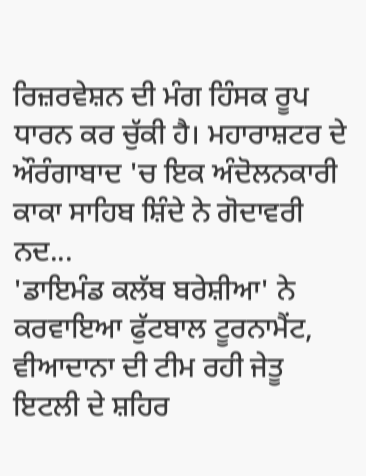ਰਿਜ਼ਰਵੇਸ਼ਨ ਦੀ ਮੰਗ ਹਿੰਸਕ ਰੂਪ ਧਾਰਨ ਕਰ ਚੁੱਕੀ ਹੈ। ਮਹਾਰਾਸ਼ਟਰ ਦੇ ਔਰੰਗਾਬਾਦ 'ਚ ਇਕ ਅੰਦੋਲਨਕਾਰੀ ਕਾਕਾ ਸਾਹਿਬ ਸ਼ਿੰਦੇ ਨੇ ਗੋਦਾਵਰੀ ਨਦ...
'ਡਾਇਮੰਡ ਕਲੱਬ ਬਰੇਸ਼ੀਆ' ਨੇ ਕਰਵਾਇਆ ਫੁੱਟਬਾਲ ਟੂਰਨਾਮੈਂਟ, ਵੀਆਦਾਨਾ ਦੀ ਟੀਮ ਰਹੀ ਜੇਤੂ
ਇਟਲੀ ਦੇ ਸ਼ਹਿਰ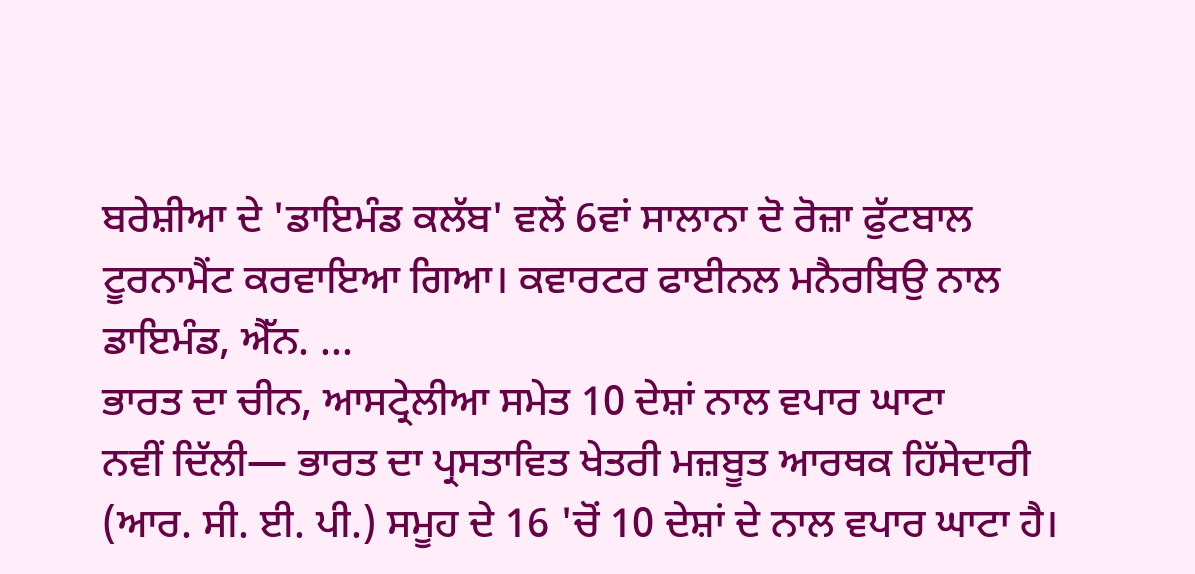ਬਰੇਸ਼ੀਆ ਦੇ 'ਡਾਇਮੰਡ ਕਲੱਬ' ਵਲੋਂ 6ਵਾਂ ਸਾਲਾਨਾ ਦੋ ਰੋਜ਼ਾ ਫੁੱਟਬਾਲ ਟੂਰਨਾਮੈਂਟ ਕਰਵਾਇਆ ਗਿਆ। ਕਵਾਰਟਰ ਫਾਈਨਲ ਮਨੈਰਬਿਉ ਨਾਲ ਡਾਇਮੰਡ, ਐੱਨ. ...
ਭਾਰਤ ਦਾ ਚੀਨ, ਆਸਟ੍ਰੇਲੀਆ ਸਮੇਤ 10 ਦੇਸ਼ਾਂ ਨਾਲ ਵਪਾਰ ਘਾਟਾ
ਨਵੀਂ ਦਿੱਲੀ— ਭਾਰਤ ਦਾ ਪ੍ਰਸਤਾਵਿਤ ਖੇਤਰੀ ਮਜ਼ਬੂਤ ਆਰਥਕ ਹਿੱਸੇਦਾਰੀ (ਆਰ. ਸੀ. ਈ. ਪੀ.) ਸਮੂਹ ਦੇ 16 'ਚੋਂ 10 ਦੇਸ਼ਾਂ ਦੇ ਨਾਲ ਵਪਾਰ ਘਾਟਾ ਹੈ।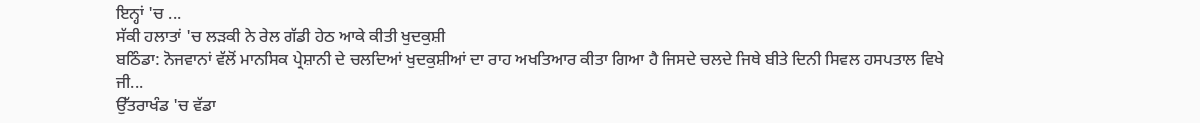ਇਨ੍ਹਾਂ 'ਚ ...
ਸੱਕੀ ਹਲਾਤਾਂ 'ਚ ਲੜਕੀ ਨੇ ਰੇਲ ਗੱਡੀ ਹੇਠ ਆਕੇ ਕੀਤੀ ਖੁਦਕੁਸ਼ੀ
ਬਠਿੰਡਾ: ਨੋਜਵਾਨਾਂ ਵੱਲੋਂ ਮਾਨਸਿਕ ਪ੍ਰੇਸ਼ਾਨੀ ਦੇ ਚਲਦਿਆਂ ਖੁਦਕੁਸ਼ੀਆਂ ਦਾ ਰਾਹ ਅਖਤਿਆਰ ਕੀਤਾ ਗਿਆ ਹੈ ਜਿਸਦੇ ਚਲਦੇ ਜਿਥੇ ਬੀਤੇ ਦਿਨੀ ਸਿਵਲ ਹਸਪਤਾਲ ਵਿਖੇ ਜੀ...
ਉੱਤਰਾਖੰਡ 'ਚ ਵੱਡਾ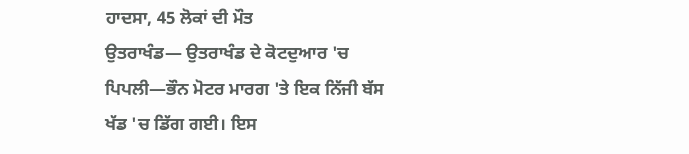ਹਾਦਸਾ, 45 ਲੋਕਾਂ ਦੀ ਮੌਤ
ਉਤਰਾਖੰਡ— ਉਤਰਾਖੰਡ ਦੇ ਕੋਟਦੁਆਰ 'ਚ ਪਿਪਲੀ—ਭੌਨ ਮੋਟਰ ਮਾਰਗ 'ਤੇ ਇਕ ਨਿੱਜੀ ਬੱਸ ਖੱਡ 'ਚ ਡਿੱਗ ਗਈ। ਇਸ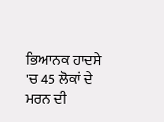ਭਿਆਨਕ ਹਾਦਸੇ 'ਚ 45 ਲੋਕਾਂ ਦੇ ਮਰਨ ਦੀ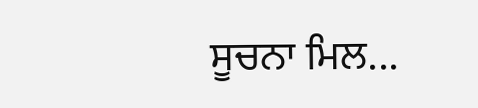ਸੂਚਨਾ ਮਿਲ...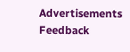Advertisements
Feedback